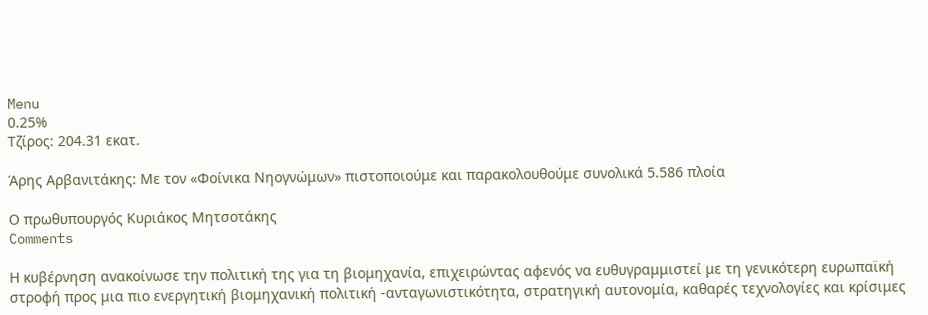Menu
0.25%
Τζίρος: 204.31 εκατ.

Άρης Αρβανιτάκης: Με τον «Φοίνικα Νηογνώμων» πιστοποιούμε και παρακολουθούμε συνολικά 5.586 πλοία

Ο πρωθυπουργός Κυριάκος Μητσοτάκης
Comments

Η κυβέρνηση ανακοίνωσε την πολιτική της για τη βιομηχανία, επιχειρώντας αφενός να ευθυγραμμιστεί με τη γενικότερη ευρωπαϊκή στροφή προς μια πιο ενεργητική βιομηχανική πολιτική -ανταγωνιστικότητα, στρατηγική αυτονομία, καθαρές τεχνολογίες και κρίσιμες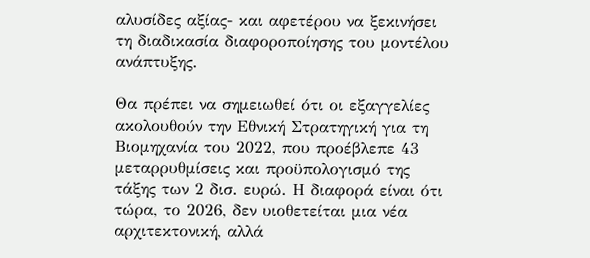αλυσίδες αξίας- και αφετέρου να ξεκινήσει τη διαδικασία διαφοροποίησης του μοντέλου ανάπτυξης.

Θα πρέπει να σημειωθεί ότι οι εξαγγελίες ακολουθούν την Εθνική Στρατηγική για τη Βιομηχανία του 2022, που προέβλεπε 43 μεταρρυθμίσεις και προϋπολογισμό της τάξης των 2 δισ. ευρώ. Η διαφορά είναι ότι τώρα, το 2026, δεν υιοθετείται μια νέα αρχιτεκτονική, αλλά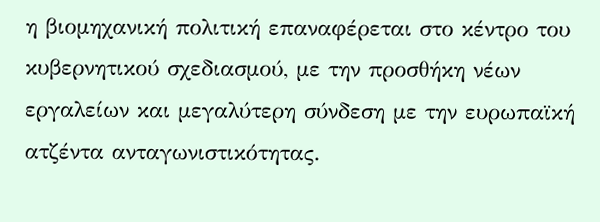η βιομηχανική πολιτική επαναφέρεται στο κέντρο του κυβερνητικού σχεδιασμού, με την προσθήκη νέων εργαλείων και μεγαλύτερη σύνδεση με την ευρωπαϊκή ατζέντα ανταγωνιστικότητας.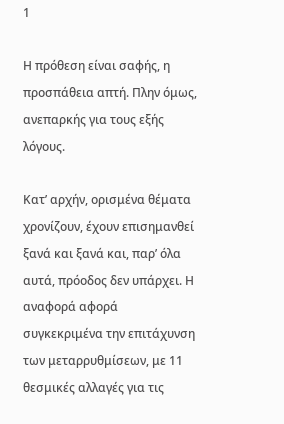1

Η πρόθεση είναι σαφής, η προσπάθεια απτή. Πλην όμως, ανεπαρκής για τους εξής λόγους.

Κατ’ αρχήν, ορισμένα θέματα χρονίζουν, έχουν επισημανθεί ξανά και ξανά και, παρ’ όλα αυτά, πρόοδος δεν υπάρχει. Η αναφορά αφορά συγκεκριμένα την επιτάχυνση των μεταρρυθμίσεων, με 11 θεσμικές αλλαγές για τις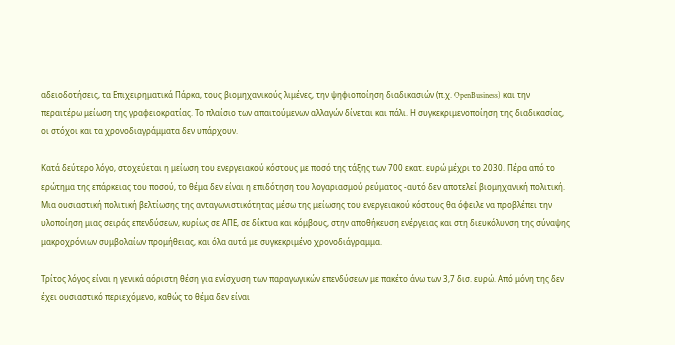αδειοδοτήσεις, τα Επιχειρηματικά Πάρκα, τους βιομηχανικούς λιμένες, την ψηφιοποίηση διαδικασιών (π.χ. OpenBusiness) και την περαιτέρω μείωση της γραφειοκρατίας. Το πλαίσιο των απαιτούμενων αλλαγών δίνεται και πάλι. Η συγκεκριμενοποίηση της διαδικασίας, οι στόχοι και τα χρονοδιαγράμματα δεν υπάρχουν.

Κατά δεύτερο λόγο, στοχεύεται η μείωση του ενεργειακού κόστους με ποσό της τάξης των 700 εκατ. ευρώ μέχρι το 2030. Πέρα από το ερώτημα της επάρκειας του ποσού, το θέμα δεν είναι η επιδότηση του λογαριασμού ρεύματος -αυτό δεν αποτελεί βιομηχανική πολιτική. Μια ουσιαστική πολιτική βελτίωσης της ανταγωνιστικότητας μέσω της μείωσης του ενεργειακού κόστους θα όφειλε να προβλέπει την υλοποίηση μιας σειράς επενδύσεων, κυρίως σε ΑΠΕ, σε δίκτυα και κόμβους, στην αποθήκευση ενέργειας και στη διευκόλυνση της σύναψης μακροχρόνιων συμβολαίων προμήθειας, και όλα αυτά με συγκεκριμένο χρονοδιάγραμμα.

Τρίτος λόγος είναι η γενικά αόριστη θέση για ενίσχυση των παραγωγικών επενδύσεων με πακέτο άνω των 3,7 δισ. ευρώ. Από μόνη της δεν έχει ουσιαστικό περιεχόμενο, καθώς το θέμα δεν είναι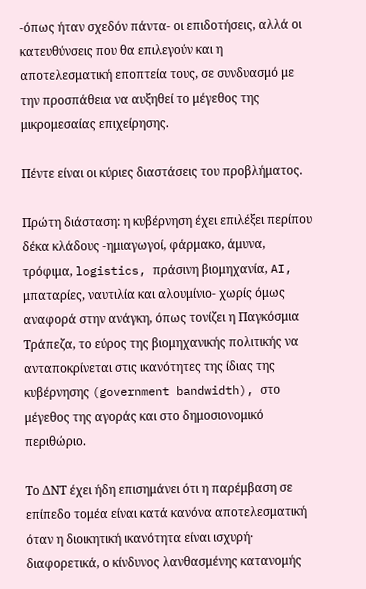-όπως ήταν σχεδόν πάντα- οι επιδοτήσεις, αλλά οι κατευθύνσεις που θα επιλεγούν και η αποτελεσματική εποπτεία τους, σε συνδυασμό με την προσπάθεια να αυξηθεί το μέγεθος της μικρομεσαίας επιχείρησης.

Πέντε είναι οι κύριες διαστάσεις του προβλήματος.

Πρώτη διάσταση: η κυβέρνηση έχει επιλέξει περίπου δέκα κλάδους -ημιαγωγοί, φάρμακο, άμυνα, τρόφιμα, logistics, πράσινη βιομηχανία, AI, μπαταρίες, ναυτιλία και αλουμίνιο- χωρίς όμως αναφορά στην ανάγκη, όπως τονίζει η Παγκόσμια Τράπεζα, το εύρος της βιομηχανικής πολιτικής να ανταποκρίνεται στις ικανότητες της ίδιας της κυβέρνησης (government bandwidth), στο μέγεθος της αγοράς και στο δημοσιονομικό περιθώριο.

Το ΔΝΤ έχει ήδη επισημάνει ότι η παρέμβαση σε επίπεδο τομέα είναι κατά κανόνα αποτελεσματική όταν η διοικητική ικανότητα είναι ισχυρή· διαφορετικά, ο κίνδυνος λανθασμένης κατανομής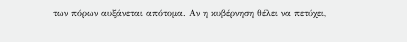των πόρων αυξάνεται απότομα. Αν η κυβέρνηση θέλει να πετύχει,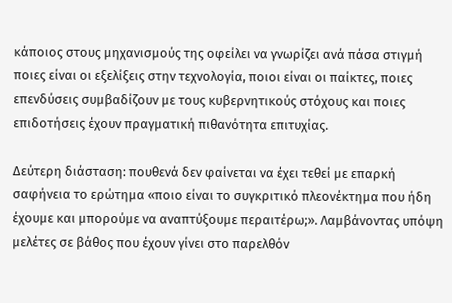κάποιος στους μηχανισμούς της οφείλει να γνωρίζει ανά πάσα στιγμή ποιες είναι οι εξελίξεις στην τεχνολογία, ποιοι είναι οι παίκτες, ποιες επενδύσεις συμβαδίζουν με τους κυβερνητικούς στόχους και ποιες επιδοτήσεις έχουν πραγματική πιθανότητα επιτυχίας.

Δεύτερη διάσταση: πουθενά δεν φαίνεται να έχει τεθεί με επαρκή σαφήνεια το ερώτημα «ποιο είναι το συγκριτικό πλεονέκτημα που ήδη έχουμε και μπορούμε να αναπτύξουμε περαιτέρω;». Λαμβάνοντας υπόψη μελέτες σε βάθος που έχουν γίνει στο παρελθόν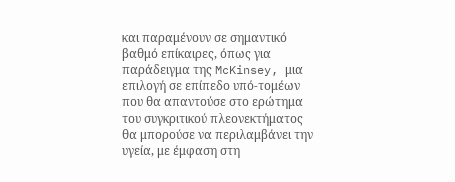και παραμένουν σε σημαντικό βαθμό επίκαιρες, όπως για παράδειγμα της McKinsey, μια επιλογή σε επίπεδο υπό-τομέων που θα απαντούσε στο ερώτημα του συγκριτικού πλεονεκτήματος θα μπορούσε να περιλαμβάνει την υγεία, με έμφαση στη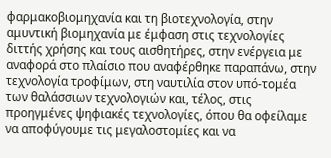φαρμακοβιομηχανία και τη βιοτεχνολογία, στην αμυντική βιομηχανία με έμφαση στις τεχνολογίες διττής χρήσης και τους αισθητήρες, στην ενέργεια με αναφορά στο πλαίσιο που αναφέρθηκε παραπάνω, στην τεχνολογία τροφίμων, στη ναυτιλία στον υπό-τομέα των θαλάσσιων τεχνολογιών και, τέλος, στις προηγμένες ψηφιακές τεχνολογίες, όπου θα οφείλαμε να αποφύγουμε τις μεγαλοστομίες και να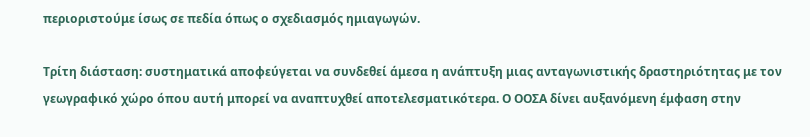περιοριστούμε ίσως σε πεδία όπως ο σχεδιασμός ημιαγωγών.

Τρίτη διάσταση: συστηματικά αποφεύγεται να συνδεθεί άμεσα η ανάπτυξη μιας ανταγωνιστικής δραστηριότητας με τον γεωγραφικό χώρο όπου αυτή μπορεί να αναπτυχθεί αποτελεσματικότερα. Ο ΟΟΣΑ δίνει αυξανόμενη έμφαση στην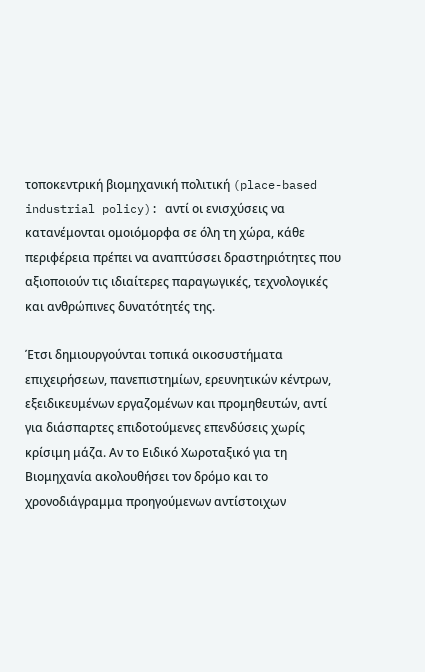τοποκεντρική βιομηχανική πολιτική (place-based industrial policy): αντί οι ενισχύσεις να κατανέμονται ομοιόμορφα σε όλη τη χώρα, κάθε περιφέρεια πρέπει να αναπτύσσει δραστηριότητες που αξιοποιούν τις ιδιαίτερες παραγωγικές, τεχνολογικές και ανθρώπινες δυνατότητές της.

Έτσι δημιουργούνται τοπικά οικοσυστήματα επιχειρήσεων, πανεπιστημίων, ερευνητικών κέντρων, εξειδικευμένων εργαζομένων και προμηθευτών, αντί για διάσπαρτες επιδοτούμενες επενδύσεις χωρίς κρίσιμη μάζα. Αν το Ειδικό Χωροταξικό για τη Βιομηχανία ακολουθήσει τον δρόμο και το χρονοδιάγραμμα προηγούμενων αντίστοιχων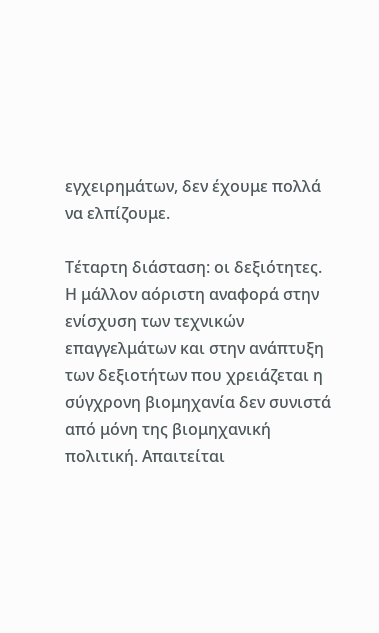εγχειρημάτων, δεν έχουμε πολλά να ελπίζουμε.

Τέταρτη διάσταση: οι δεξιότητες. Η μάλλον αόριστη αναφορά στην ενίσχυση των τεχνικών επαγγελμάτων και στην ανάπτυξη των δεξιοτήτων που χρειάζεται η σύγχρονη βιομηχανία δεν συνιστά από μόνη της βιομηχανική πολιτική. Απαιτείται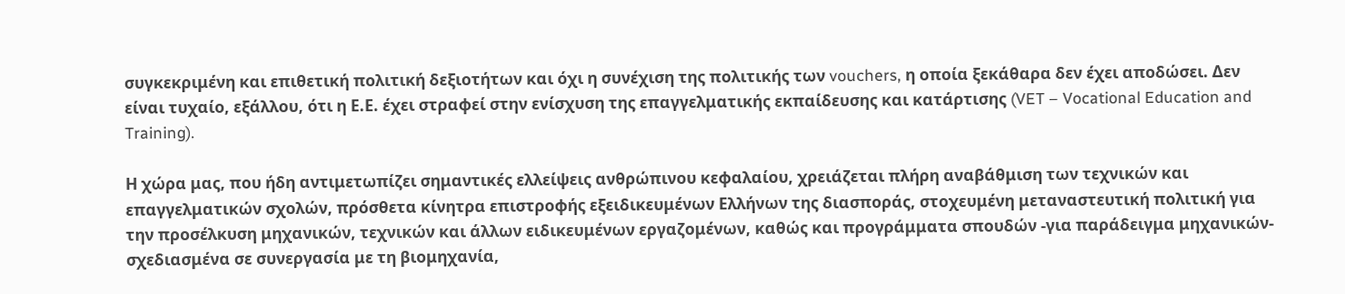συγκεκριμένη και επιθετική πολιτική δεξιοτήτων και όχι η συνέχιση της πολιτικής των vouchers, η οποία ξεκάθαρα δεν έχει αποδώσει. Δεν είναι τυχαίο, εξάλλου, ότι η Ε.Ε. έχει στραφεί στην ενίσχυση της επαγγελματικής εκπαίδευσης και κατάρτισης (VET – Vocational Education and Training).

Η χώρα μας, που ήδη αντιμετωπίζει σημαντικές ελλείψεις ανθρώπινου κεφαλαίου, χρειάζεται πλήρη αναβάθμιση των τεχνικών και επαγγελματικών σχολών, πρόσθετα κίνητρα επιστροφής εξειδικευμένων Ελλήνων της διασποράς, στοχευμένη μεταναστευτική πολιτική για την προσέλκυση μηχανικών, τεχνικών και άλλων ειδικευμένων εργαζομένων, καθώς και προγράμματα σπουδών -για παράδειγμα μηχανικών- σχεδιασμένα σε συνεργασία με τη βιομηχανία,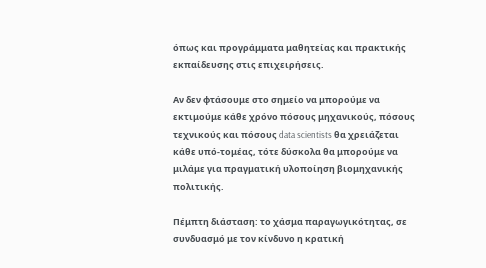όπως και προγράμματα μαθητείας και πρακτικής εκπαίδευσης στις επιχειρήσεις.

Αν δεν φτάσουμε στο σημείο να μπορούμε να εκτιμούμε κάθε χρόνο πόσους μηχανικούς, πόσους τεχνικούς και πόσους data scientists θα χρειάζεται κάθε υπό-τομέας, τότε δύσκολα θα μπορούμε να μιλάμε για πραγματική υλοποίηση βιομηχανικής πολιτικής.

Πέμπτη διάσταση: το χάσμα παραγωγικότητας, σε συνδυασμό με τον κίνδυνο η κρατική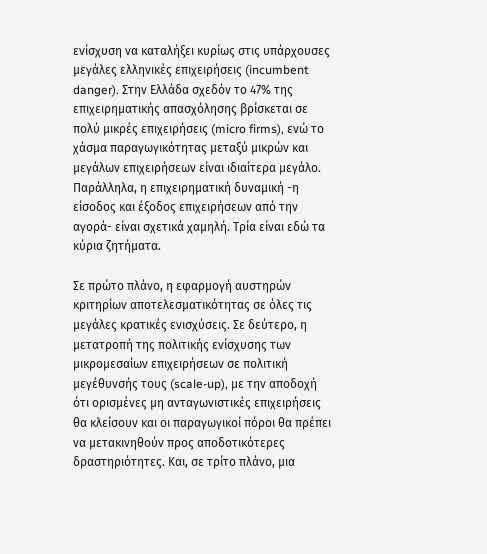ενίσχυση να καταλήξει κυρίως στις υπάρχουσες μεγάλες ελληνικές επιχειρήσεις (incumbent danger). Στην Ελλάδα σχεδόν το 47% της επιχειρηματικής απασχόλησης βρίσκεται σε πολύ μικρές επιχειρήσεις (micro firms), ενώ το χάσμα παραγωγικότητας μεταξύ μικρών και μεγάλων επιχειρήσεων είναι ιδιαίτερα μεγάλο. Παράλληλα, η επιχειρηματική δυναμική -η είσοδος και έξοδος επιχειρήσεων από την αγορά- είναι σχετικά χαμηλή. Τρία είναι εδώ τα κύρια ζητήματα.

Σε πρώτο πλάνο, η εφαρμογή αυστηρών κριτηρίων αποτελεσματικότητας σε όλες τις μεγάλες κρατικές ενισχύσεις. Σε δεύτερο, η μετατροπή της πολιτικής ενίσχυσης των μικρομεσαίων επιχειρήσεων σε πολιτική μεγέθυνσής τους (scale-up), με την αποδοχή ότι ορισμένες μη ανταγωνιστικές επιχειρήσεις θα κλείσουν και οι παραγωγικοί πόροι θα πρέπει να μετακινηθούν προς αποδοτικότερες δραστηριότητες. Και, σε τρίτο πλάνο, μια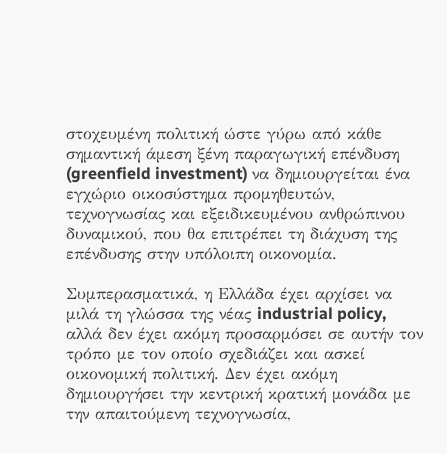στοχευμένη πολιτική ώστε γύρω από κάθε σημαντική άμεση ξένη παραγωγική επένδυση (greenfield investment) να δημιουργείται ένα εγχώριο οικοσύστημα προμηθευτών, τεχνογνωσίας και εξειδικευμένου ανθρώπινου δυναμικού, που θα επιτρέπει τη διάχυση της επένδυσης στην υπόλοιπη οικονομία.

Συμπερασματικά, η Ελλάδα έχει αρχίσει να μιλά τη γλώσσα της νέας industrial policy, αλλά δεν έχει ακόμη προσαρμόσει σε αυτήν τον τρόπο με τον οποίο σχεδιάζει και ασκεί οικονομική πολιτική. Δεν έχει ακόμη δημιουργήσει την κεντρική κρατική μονάδα με την απαιτούμενη τεχνογνωσία,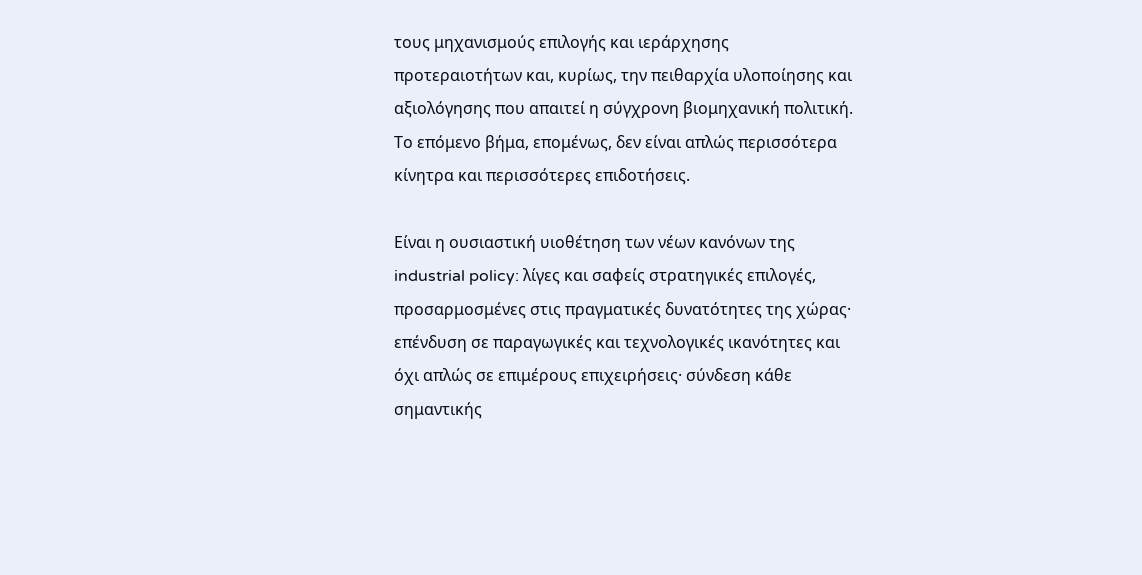τους μηχανισμούς επιλογής και ιεράρχησης προτεραιοτήτων και, κυρίως, την πειθαρχία υλοποίησης και αξιολόγησης που απαιτεί η σύγχρονη βιομηχανική πολιτική. Το επόμενο βήμα, επομένως, δεν είναι απλώς περισσότερα κίνητρα και περισσότερες επιδοτήσεις.

Είναι η ουσιαστική υιοθέτηση των νέων κανόνων της industrial policy: λίγες και σαφείς στρατηγικές επιλογές, προσαρμοσμένες στις πραγματικές δυνατότητες της χώρας· επένδυση σε παραγωγικές και τεχνολογικές ικανότητες και όχι απλώς σε επιμέρους επιχειρήσεις· σύνδεση κάθε σημαντικής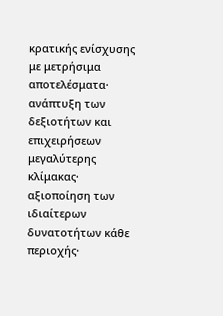κρατικής ενίσχυσης με μετρήσιμα αποτελέσματα· ανάπτυξη των δεξιοτήτων και επιχειρήσεων μεγαλύτερης κλίμακας· αξιοποίηση των ιδιαίτερων δυνατοτήτων κάθε περιοχής·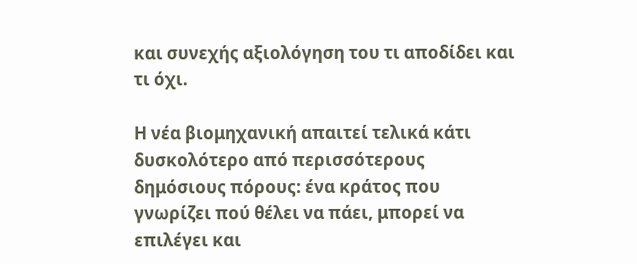και συνεχής αξιολόγηση του τι αποδίδει και τι όχι.

Η νέα βιομηχανική απαιτεί τελικά κάτι δυσκολότερο από περισσότερους δημόσιους πόρους: ένα κράτος που γνωρίζει πού θέλει να πάει, μπορεί να επιλέγει και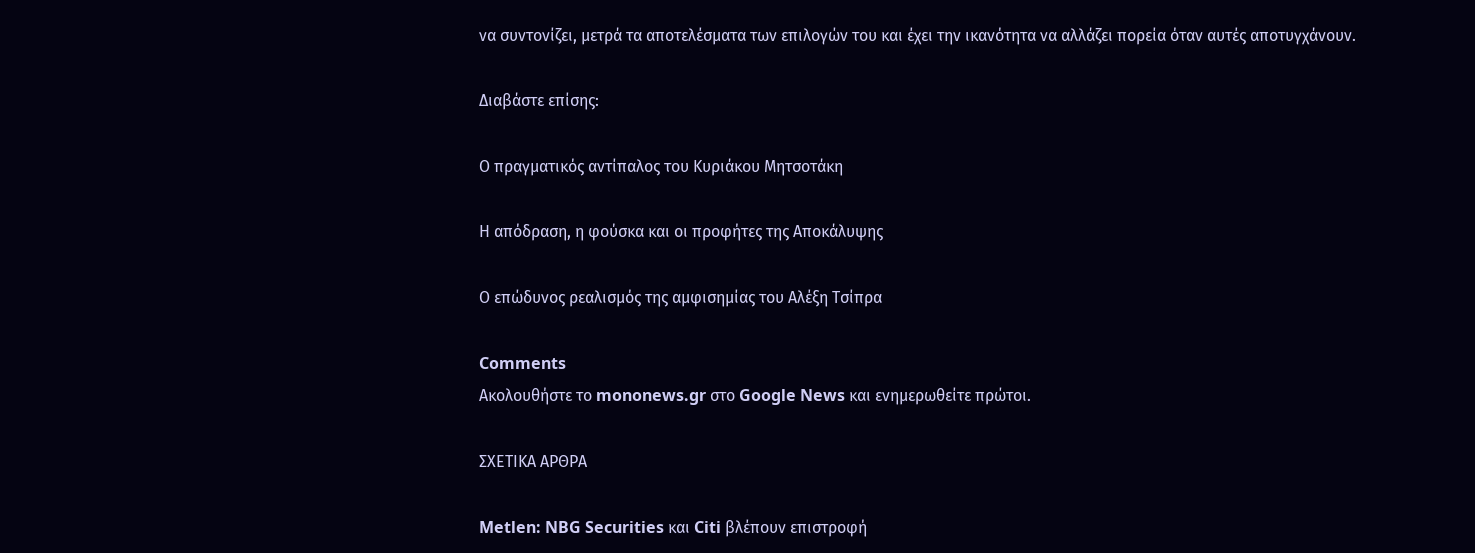να συντονίζει, μετρά τα αποτελέσματα των επιλογών του και έχει την ικανότητα να αλλάζει πορεία όταν αυτές αποτυγχάνουν.

Διαβάστε επίσης:

Ο πραγματικός αντίπαλος του Κυριάκου Μητσοτάκη

Η απόδραση, η φούσκα και οι προφήτες της Αποκάλυψης

Ο επώδυνος ρεαλισμός της αμφισημίας του Αλέξη Τσίπρα

Comments
Ακολουθήστε το mononews.gr στο Google News και ενημερωθείτε πρώτοι.

ΣΧΕΤΙΚΑ ΑΡΘΡΑ

Metlen: NBG Securities και Citi βλέπουν επιστροφή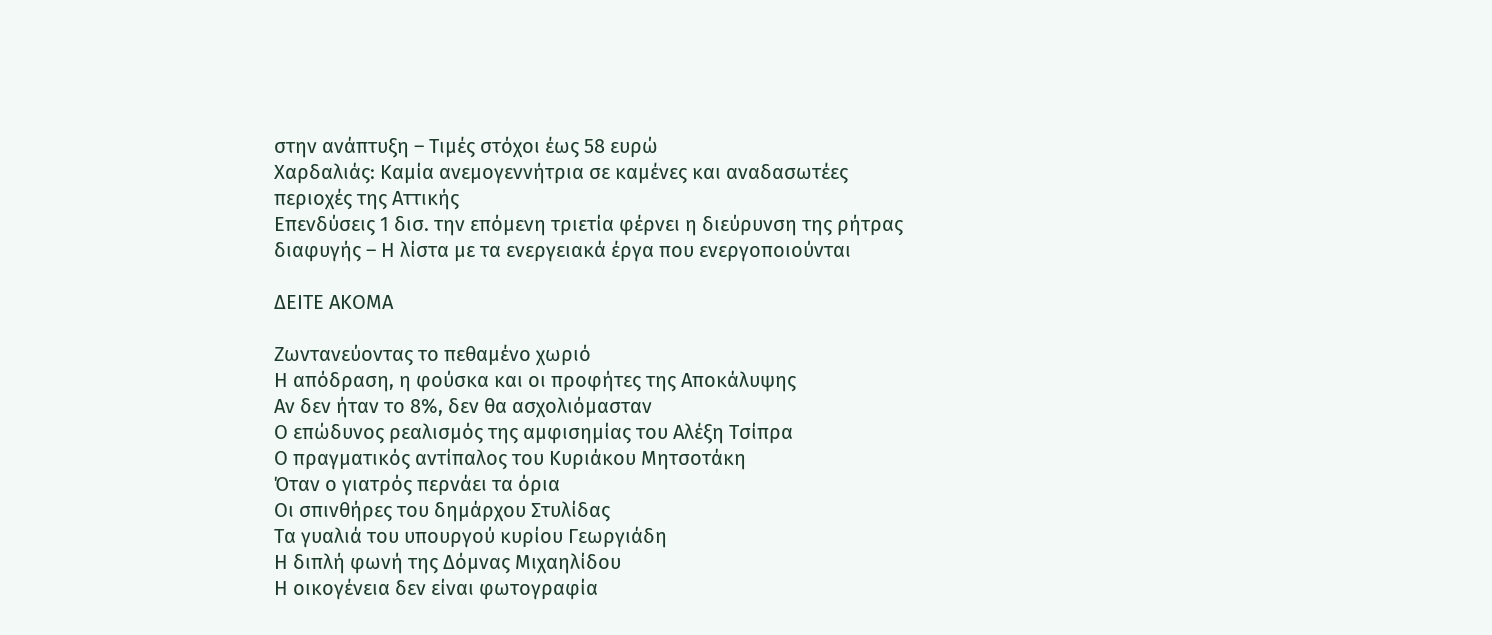στην ανάπτυξη – Τιμές στόχοι έως 58 ευρώ
Χαρδαλιάς: Καμία ανεμογεννήτρια σε καμένες και αναδασωτέες περιοχές της Αττικής
Επενδύσεις 1 δισ. την επόμενη τριετία φέρνει η διεύρυνση της ρήτρας διαφυγής – Η λίστα με τα ενεργειακά έργα που ενεργοποιούνται

ΔΕΙΤΕ ΑΚΟΜΑ

Ζωντανεύοντας το πεθαμένο χωριό
Η απόδραση, η φούσκα και οι προφήτες της Αποκάλυψης
Αν δεν ήταν το 8%, δεν θα ασχολιόμασταν
Ο επώδυνος ρεαλισμός της αμφισημίας του Αλέξη Τσίπρα
Ο πραγματικός αντίπαλος του Κυριάκου Μητσοτάκη
Όταν ο γιατρός περνάει τα όρια
Οι σπινθήρες του δημάρχου Στυλίδας
Τα γυαλιά του υπουργού κυρίου Γεωργιάδη
Η διπλή φωνή της Δόμνας Μιχαηλίδου
Η οικογένεια δεν είναι φωτογραφία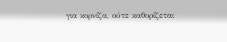για κορνίζα, ούτε καθορίζεται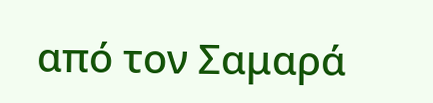από τον Σαμαρά